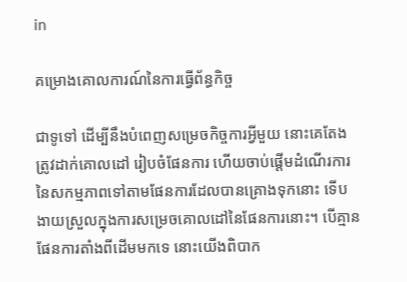in

គម្រោងគោលការណ៍នៃការធ្វើព័ន្ធកិច្ច

ជាទូទៅ ដើម្បីនឹងបំពេញសម្រេចកិច្ចការអ្វីមួយ នោះគេតែងត្រូវដាក់គោលដៅ រៀបចំផែនការ ហើយចាប់ផ្តើមដំណើរការនៃសកម្មភាពទៅតាមផែនការដែលបានគ្រោងទុកនោះ ទើបងាយស្រួលក្នុងការសម្រេចគោលដៅនៃផែនការនោះ។ បើគ្មានផែនការតាំងពីដើមមកទេ នោះយើងពិបាក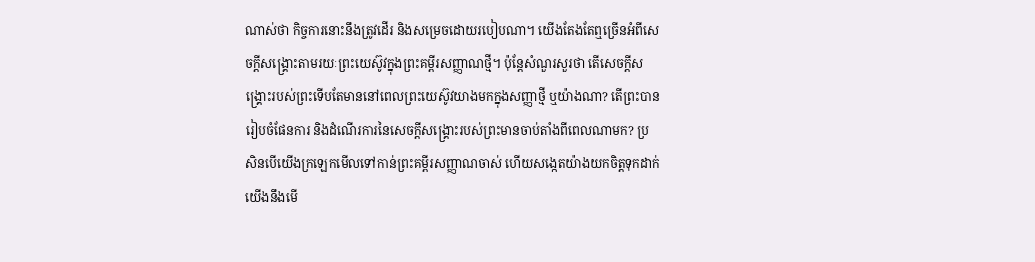ណាស់ថា កិច្ចការនោះនឹងត្រូវដើរ និងសម្រេចដោយរបៀបណា។ យើងតែងតែឮច្រើនអំពីសេចក្តីសង្គ្រោះតាមរយៈព្រះយេស៊ូវក្នុងព្រះគម្ពីរសញ្ញាណថ្មី។ ប៉ុន្តែសំណួរសួរថា តើសេចក្តីសង្គ្រោះរបស់ព្រះទើបតែមាននៅពេលព្រះយេស៊ូវយាងមកក្នុងសញ្ញាថ្មី ឬយ៉ាងណា? តើព្រះបានរៀបចំផែនការ និងដំណើរការនៃសេចក្តីសង្គ្រោះរបស់ព្រះមានចាប់តាំងពីពេលណាមក? ប្រសិនបើយើងក្រឡេកមើលទៅកាន់ព្រះគម្ពីរសញ្ញាណចាស់ ហើយសង្កេតយ៉ាងយកចិត្តទុកដាក់ យើងនឹងមើ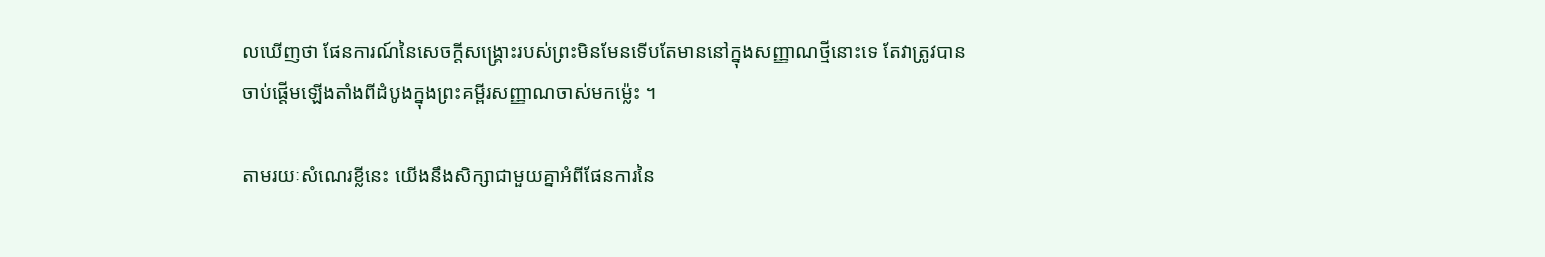លឃើញថា ផែនការណ៍នៃសេចក្តីសង្គ្រោះរបស់ព្រះមិនមែនទើបតែមាននៅក្នុងសញ្ញាណថ្មីនោះទេ តែវាត្រូវបានចាប់ផ្តើមឡើងតាំងពីដំបូងក្នុងព្រះគម្ពីរសញ្ញាណចាស់មកម៉្លេះ ។

តាមរយៈសំណេរខ្លីនេះ យើងនឹងសិក្សាជាមួយគ្នាអំពីផែនការនៃ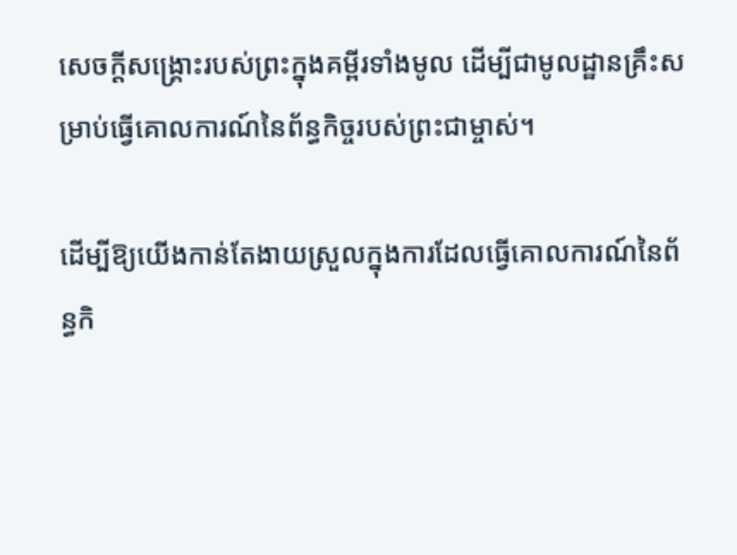សេចក្តីសង្គ្រោះរបស់ព្រះក្នុងគម្ពីរទាំងមូល ដើម្បីជាមូលដ្ឋានគ្រឹះសម្រាប់ធ្វើគោលការណ៍នៃព័ន្ធកិច្ចរបស់ព្រះជាម្ចាស់។

ដើម្បីឱ្យយើងកាន់តែងាយស្រួលក្នុងការដែលធ្វើគោលការណ៍នៃព័ន្ធកិ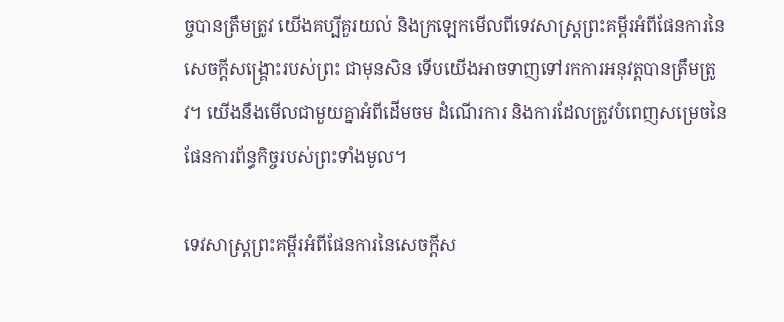ច្ចបានត្រឹមត្រូវ យើងគប្បីគួរយល់ និងក្រឡេកមើលពីទេវសាស្រ្តព្រះគម្ពីរអំពីផែនការនៃសេចក្តីសង្គ្រោះរបស់ព្រះ ជាមុនសិន ទើបយើងអាចទាញទៅរកការអនុវត្តបានត្រឹមត្រូវ។ យើងនឹងមើលជាមួយគ្នាអំពីដើមចម ដំណើរការ និងការដែលត្រូវបំពេញសម្រេចនៃផែនការព័ន្ធកិច្ចរបស់ព្រះទាំងមូល។

ទេវសាស្រ្តព្រះគម្ពីរអំពីផែនការនៃសេចក្តីស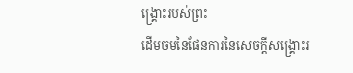ង្គ្រោះរបស់ព្រះ
ដើមចមនៃផែនការនៃសេចក្តីសង្គ្រោះរ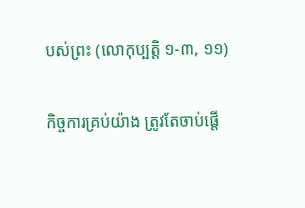បស់ព្រះ (លោកុប្បត្តិ ១-៣, ១១)

កិច្ចការគ្រប់យ៉ាង ត្រូវតែចាប់ផ្តើ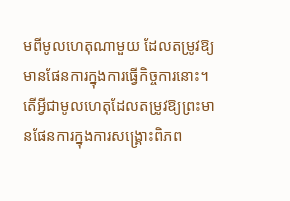មពីមូលហេតុណាមួយ ដែលតម្រូវឱ្យមានផែនការក្នុងការធ្វើកិច្ចការនោះ។ តើអ្វីជាមូលហេតុដែលតម្រូវឱ្យព្រះមានផែនការក្នុងការសង្គ្រោះពិភព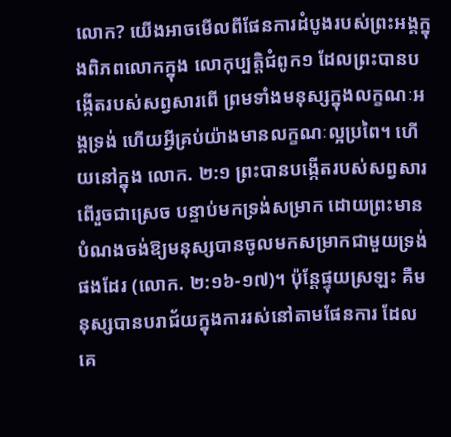លោក? យើងអាចមើលពីផែនការដំបូងរបស់ព្រះអង្គក្នុងពិភពលោកក្នុង លោកុប្បត្តិជំពូក១ ដែលព្រះបានបង្កើតរបស់សព្វសារពើ ព្រមទាំងមនុស្សក្នុងលក្ខណៈអង្គទ្រង់ ហើយអ្វីគ្រប់យ៉ាងមានលក្ខណៈល្អប្រពៃ។ ហើយនៅក្នុង លោក. ២:១ ព្រះបានបង្កើតរបស់សព្វសារពើរួចជាស្រេច បន្ទាប់មកទ្រង់សម្រាក ដោយព្រះមានបំណងចង់ឱ្យមនុស្សបានចូលមកសម្រាកជាមួយទ្រង់ផងដែរ (លោក. ២:១៦-១៧)។ ប៉ុន្តែផ្ទុយស្រឡះ គឺមនុស្សបានបរាជ័យក្នុងការរស់នៅតាមផែនការ ដែលគេ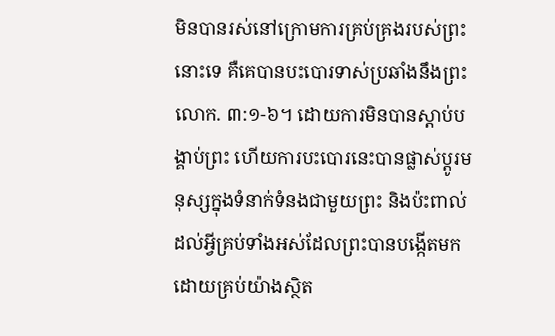មិនបានរស់នៅក្រោមការគ្រប់គ្រងរបស់ព្រះនោះទេ គឺគេបានបះបោរទាស់ប្រឆាំងនឹងព្រះ លោក. ៣:១-៦។ ដោយការមិនបានស្តាប់បង្គាប់ព្រះ ហើយការបះបោរនេះបានផ្លាស់ប្តូរមនុស្សក្នុងទំនាក់ទំនងជាមួយព្រះ និងប៉ះពាល់ដល់អ្វីគ្រប់ទាំងអស់ដែលព្រះបានបង្កើតមក ដោយគ្រប់យ៉ាងស្ថិត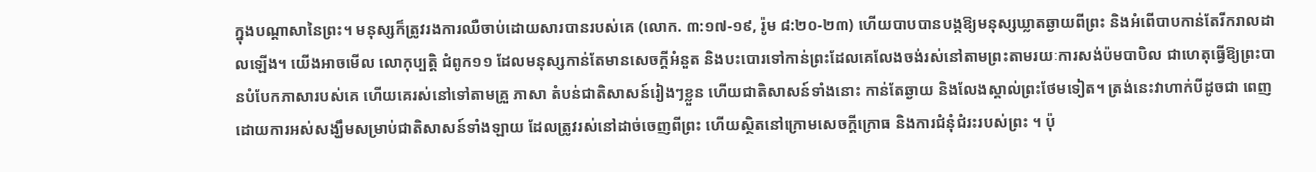ក្នុងបណ្តាសានៃព្រះ។ មនុស្សក៏ត្រូវរងការឈឺចាប់ដោយសារបានរបស់គេ (លោក. ៣:១៧-១៩, រ៉ូម ៨:២០-២៣) ហើយបាបបានបង្កឱ្យមនុស្សឃ្លាតឆ្ងាយពីព្រះ និងអំពើបាបកាន់តែរីករាលដាលឡើង។ យើងអាចមើល លោកុប្បត្តិ ជំពូក១១ ដែលមនុស្សកាន់តែមានសេចក្តីអំនួត និងបះបោរទៅកាន់ព្រះដែលគេលែងចង់រស់នៅតាមព្រះតាមរយៈការសង់ប៉មបាបិល ជាហេតុធ្វើឱ្យព្រះបានបំបែកភាសារបស់គេ ហើយគេរស់នៅទៅតាមគ្រួ ភាសា តំបន់ជាតិសាសន៍រៀងៗខ្លួន ហើយជាតិសាសន៍ទាំងនោះ កាន់តែឆ្ងាយ និងលែងស្គាល់ព្រះថែមទៀត។ ត្រង់នេះវាហាក់បីដូចជា ពេញដោយការអស់សង្ឃឹមសម្រាប់ជាតិសាសន៍ទាំងឡាយ ដែលត្រូវរស់នៅដាច់ចេញពីព្រះ ហើយស្ថិតនៅក្រោមសេចក្តីក្រោធ និងការជំនុំជំរះរបស់ព្រះ ។ ប៉ុ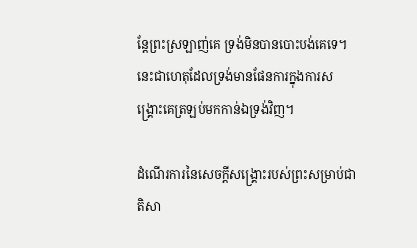ន្តែព្រះស្រឡាញ់គេ ទ្រង់មិនបានបោះបង់គេទេ។ នេះជាហេតុដែលទ្រង់មានផែនការក្នុងការសង្គ្រោះគេត្រឡប់មកកាន់ឯទ្រង់វិញ។

ដំណើរការនៃសេចក្តីសង្គ្រោះរបស់ព្រះសម្រាប់ជាតិសា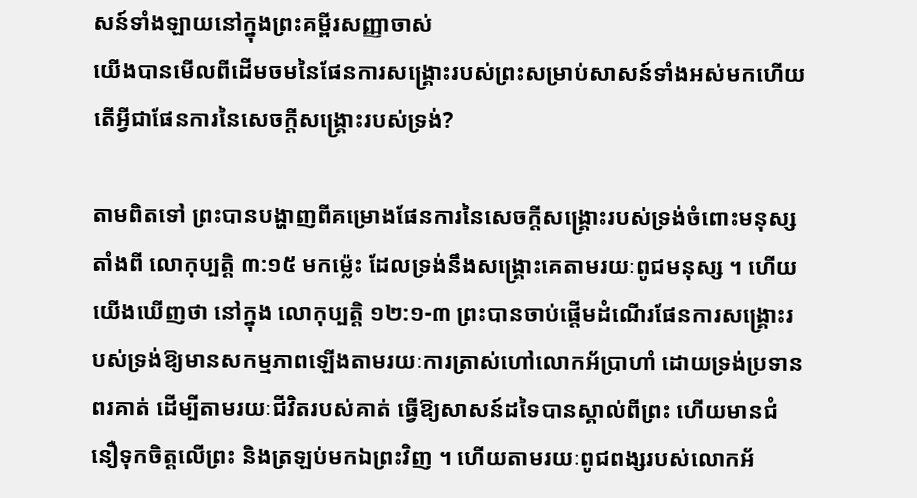សន៍ទាំងឡាយនៅក្នុងព្រះគម្ពីរសញ្ញាចាស់
យើងបានមើលពីដើមចមនៃផែនការសង្គ្រោះរបស់ព្រះសម្រាប់សាសន៍ទាំងអស់មកហើយ តើអ្វីជាផែនការនៃសេចក្តីសង្គ្រោះរបស់ទ្រង់?

តាមពិតទៅ ព្រះបានបង្ហាញពីគម្រោងផែនការនៃសេចក្តីសង្គ្រោះរបស់ទ្រង់ចំពោះមនុស្ស តាំងពី លោកុប្បត្តិ ៣:១៥ មកម៉្លេះ ដែលទ្រង់នឹងសង្គ្រោះគេតាមរយៈពូជមនុស្ស ។ ហើយយើងឃើញថា នៅក្នុង លោកុប្បត្តិ ១២:១-៣ ព្រះបានចាប់ផ្តើមដំណើរផែនការសង្គ្រោះរបស់ទ្រង់ឱ្យមានសកម្មភាពឡើងតាមរយៈការត្រាស់ហៅលោកអ័ប្រាហាំ ដោយទ្រង់ប្រទានពរគាត់ ដើម្បីតាមរយៈជីវិតរបស់គាត់ ធ្វើឱ្យសាសន៍ដទៃបានស្គាល់ពីព្រះ ហើយមានជំនឿទុកចិត្តលើព្រះ និងត្រឡប់មកឯព្រះវិញ ។ ហើយតាមរយៈពូជពង្សរបស់លោកអ័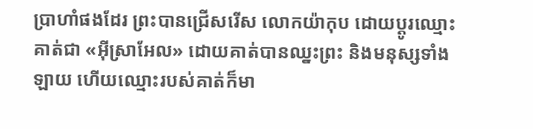ប្រាហាំផងដែរ ព្រះបានជ្រើសរើស លោកយ៉ាកុប ដោយប្តូរឈ្មោះគាត់ជា «អ៊ីស្រាអែល» ដោយគាត់បានឈ្នះព្រះ និងមនុស្សទាំងឡាយ ហើយឈ្មោះរបស់គាត់ក៏មា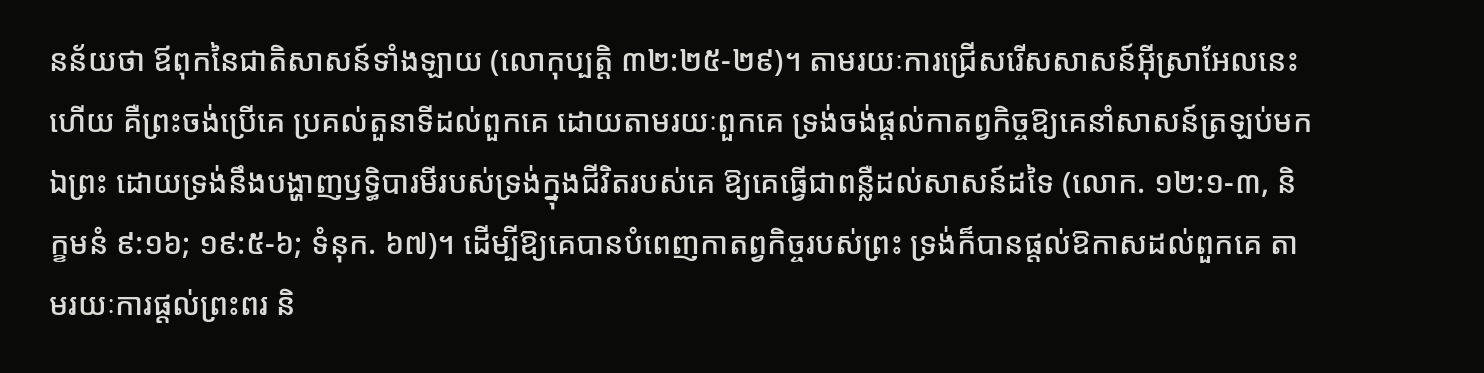នន័យថា ឪពុកនៃជាតិសាសន៍ទាំងឡាយ (លោកុប្បត្តិ ៣២:២៥-២៩)។ តាមរយៈការជ្រើសរើសសាសន៍អ៊ីស្រាអែលនេះហើយ គឺព្រះចង់ប្រើគេ ប្រគល់តួនាទីដល់ពួកគេ ដោយតាមរយៈពួកគេ ទ្រង់ចង់ផ្តល់កាតព្វកិច្ចឱ្យគេនាំសាសន៍ត្រឡប់មកឯព្រះ ដោយទ្រង់នឹងបង្ហាញឫទ្ធិបារមីរបស់ទ្រង់ក្នុងជីវិតរបស់គេ ឱ្យគេធ្វើជាពន្លឺដល់សាសន៍ដទៃ (លោក. ១២:១-៣, និក្ខមនំ ៩:១៦; ១៩:៥-៦; ទំនុក. ៦៧)។ ដើម្បីឱ្យគេបានបំពេញកាតព្វកិច្ចរបស់ព្រះ ទ្រង់ក៏បានផ្តល់ឱកាសដល់ពួកគេ តាមរយៈការផ្តល់ព្រះពរ និ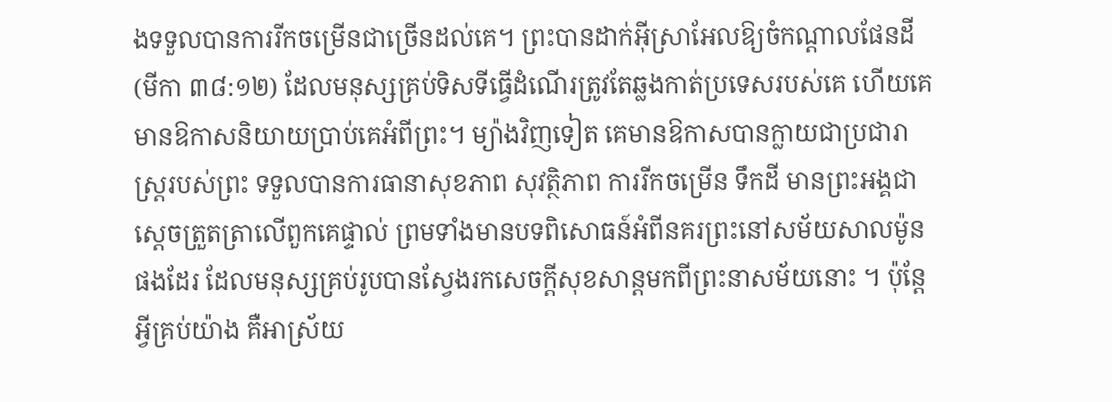ងទទួលបានការរីកចម្រើនជាច្រើនដល់គេ។ ព្រះបានដាក់អ៊ីស្រាអែលឱ្យចំកណ្តាលផែនដី (មីកា ៣៨:១២) ដែលមនុស្សគ្រប់ទិសទីធ្វើដំណើរត្រូវតែឆ្លងកាត់ប្រទេសរបស់គេ ហើយគេមានឱកាសនិយាយប្រាប់គេអំពីព្រះ។ ម្យ៉ាងវិញទៀត គេមានឱកាសបានក្លាយជាប្រជារាស្រ្តរបស់ព្រះ ទទួលបានការធានាសុខភាព សុវត្ថិភាព ការរីកចម្រើន ទឹកដី មានព្រះអង្គជាស្តេចត្រួតត្រាលើពួកគេផ្ទាល់ ព្រមទាំងមានបទពិសោធន៍អំពីនគរព្រះនៅសម័យសាលម៉ូនផងដែរ ដែលមនុស្សគ្រប់រូបបានស្វែងរកសេចក្តីសុខសាន្តមកពីព្រះនាសម័យនោះ ។ ប៉ុន្តែអ្វីគ្រប់យ៉ាង គឺអាស្រ័យ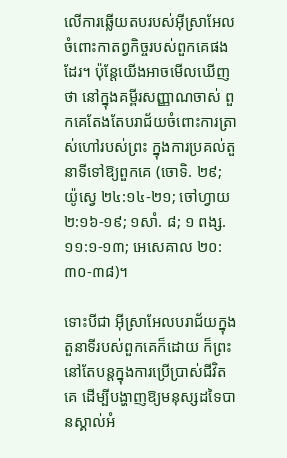លើការឆ្លើយតបរបស់អ៊ីស្រាអែលចំពោះកាតព្វកិច្ចរបស់ពួកគេផងដែរ។ ប៉ុន្តែយើងអាចមើលឃើញថា នៅក្នុងគម្ពីរសញ្ញាណចាស់ ពួកគេតែងតែបរាជ័យចំពោះការត្រាស់ហៅរបស់ព្រះ ក្នុងការប្រគល់តួនាទីទៅឱ្យពួកគេ (ចោទិ. ២៩; យ៉ូស្វេ ២៤:១៤-២១; ចៅហ្វាយ ២:១៦-១៩; ១សាំ. ៨; ១ ពង្ស. ១១:១-១៣; អេសេគាល ២០:៣០-៣៨)។

ទោះបីជា អ៊ីស្រាអែលបរាជ័យក្នុងតួនាទីរបស់ពួកគេក៏ដោយ ក៏ព្រះនៅតែបន្តក្នុងការប្រើប្រាស់ជីវិតគេ ដើម្បីបង្ហាញឱ្យមនុស្សដទៃបានស្គាល់អំ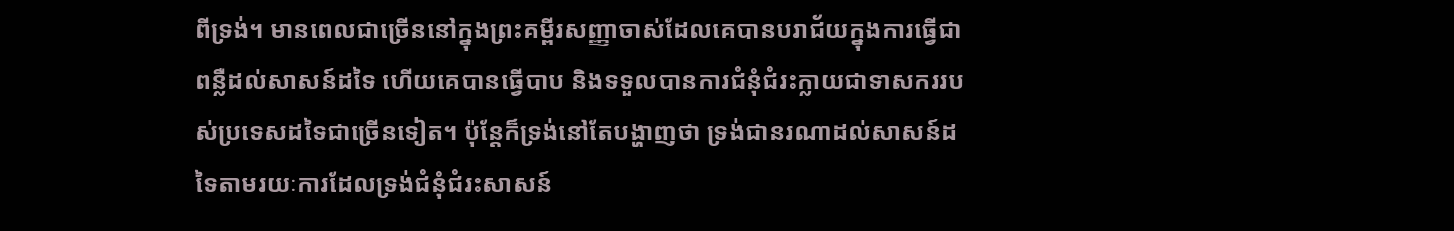ពីទ្រង់។ មានពេលជាច្រើននៅក្នុងព្រះគម្ពីរសញ្ញាចាស់ដែលគេបានបរាជ័យក្នុងការធ្វើជាពន្លឺដល់សាសន៍ដទៃ ហើយគេបានធ្វើបាប និងទទួលបានការជំនុំជំរះក្លាយជាទាសកររបស់ប្រទេសដទៃជាច្រើនទៀត។ ប៉ុន្តែក៏ទ្រង់នៅតែបង្ហាញថា ទ្រង់ជានរណាដល់សាសន៍ដទៃតាមរយៈការដែលទ្រង់ជំនុំជំរះសាសន៍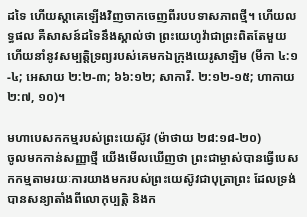ដទៃ ហើយស្តាគេឡើងវិញចាកចេញពីរបបទាសភាពថ្មី។ ហើយលទ្ធផល គឺសាសន៍ដទៃនឹងស្គាល់ថា ព្រះយេហូវ៉ាជាព្រះពិតតែមួយ ហើយនាំនូវសម្បត្តិទ្រព្យរបស់គេមកឯក្រុងយេរូសាឡិម (មីកា ៤:១-៤; អេសាយ ២:២-៣; ៦៦:១២; សាការី. ២:១២-១៥; ហាកាយ ២:៧, ១០)។

មហាបេសកកម្មរបស់ព្រះយេស៊ូវ (ម៉ាថាយ ២៨:១៨-២០)
ចូលមកកាន់សញ្ញាថ្មី យើងមើលឃើញថា ព្រះជាម្ចាស់បានធ្វើបេសកកម្មតាមរយៈការយាងមករបស់ព្រះយេស៊ូវជាបុត្រាព្រះ ដែលទ្រង់បានសន្យាតាំងពីលោកុប្បត្តិ និងក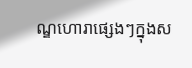ណ្ឌហោរាផ្សេងៗក្នុងស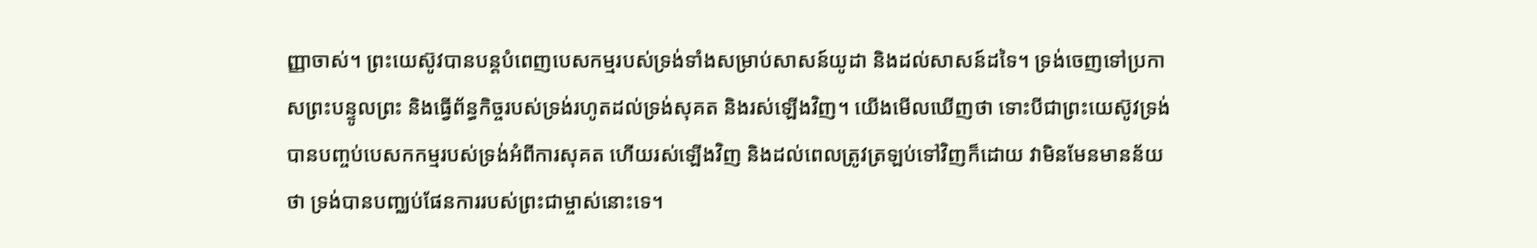ញ្ញាចាស់។ ព្រះយេស៊ូវបានបន្តបំពេញបេសកម្មរបស់ទ្រង់ទាំងសម្រាប់សាសន៍យូដា និងដល់សាសន៍ដទៃ។ ទ្រង់ចេញទៅប្រកាសព្រះបន្ទូលព្រះ និងធ្វើព័ន្ធកិច្ចរបស់ទ្រង់រហូតដល់ទ្រង់សុគត និងរស់ឡើងវិញ។ យើងមើលឃើញថា ទោះបីជាព្រះយេស៊ូវទ្រង់បានបញ្ចប់បេសកកម្មរបស់ទ្រង់អំពីការសុគត ហើយរស់ឡើងវិញ និងដល់ពេលត្រូវត្រឡប់ទៅវិញក៏ដោយ វាមិនមែនមានន័យថា ទ្រង់បានបញ្ឈប់ផែនការរបស់ព្រះជាម្ចាស់នោះទេ។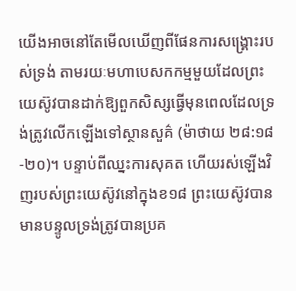យើងអាចនៅតែមើលឃើញពីផែនការសង្គ្រោះរបស់ទ្រង់ តាមរយៈមហាបេសកកម្មមួយដែលព្រះយេស៊ូវបានដាក់ឱ្យពួកសិស្សធ្វើមុនពេលដែលទ្រង់ត្រូវលើកឡើងទៅស្ថានសួគ៌ (ម៉ាថាយ ២៨:១៨-២០)។ បន្ទាប់ពីឈ្នះការសុគត ហើយរស់ឡើងវិញរបស់ព្រះយេស៊ូវនៅក្នុងខ១៨ ព្រះយេស៊ូវបានមានបន្ទូលទ្រង់ត្រូវបានប្រគ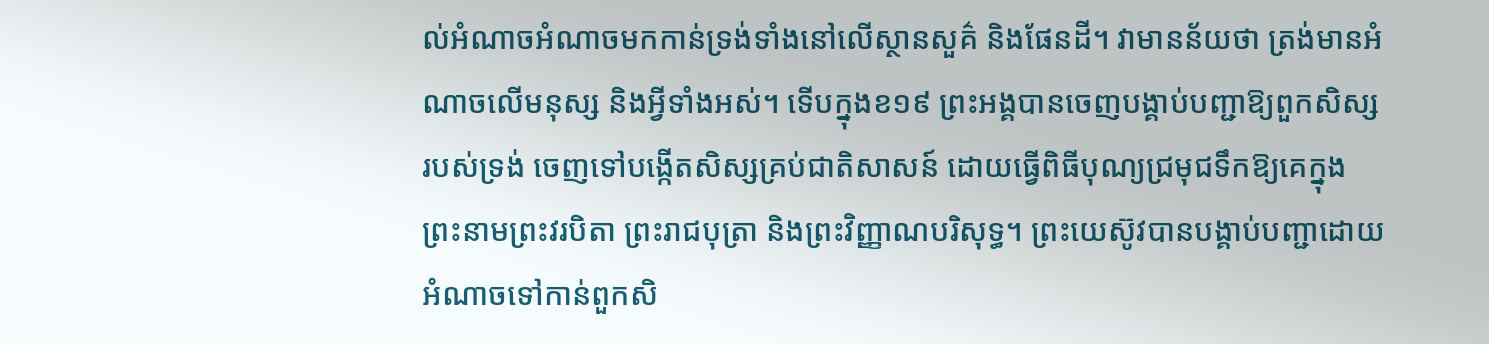ល់អំណាចអំណាចមកកាន់ទ្រង់ទាំងនៅលើស្ថានសួគ៌ និងផែនដី។ វាមានន័យថា ត្រង់មានអំណាចលើមនុស្ស និងអ្វីទាំងអស់។ ទើបក្នុងខ១៩ ព្រះអង្គបានចេញបង្គាប់បញ្ជាឱ្យពួកសិស្សរបស់ទ្រង់ ចេញទៅបង្កើតសិស្សគ្រប់ជាតិសាសន៍ ដោយធ្វើពិធីបុណ្យជ្រមុជទឹកឱ្យគេក្នុងព្រះនាមព្រះវរបិតា ព្រះរាជបុត្រា និងព្រះវិញ្ញាណបរិសុទ្ធ។ ព្រះយេស៊ូវបានបង្គាប់បញ្ជាដោយអំណាចទៅកាន់ពួកសិ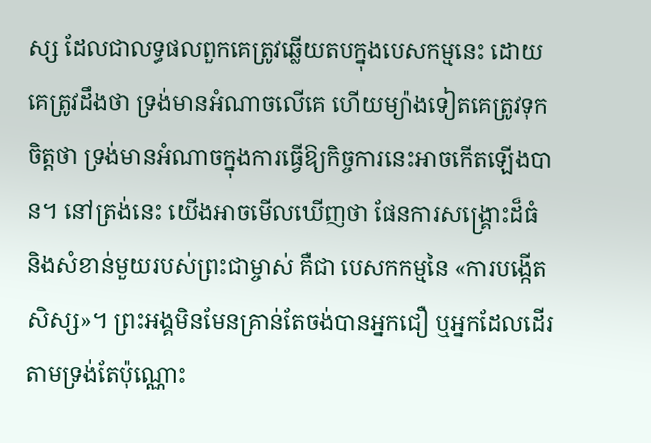ស្ស ដែលជាលទ្ធផលពួកគេត្រូវឆ្លើយតបក្នុងបេសកម្មនេះ ដោយគេត្រូវដឹងថា ទ្រង់មានអំណាចលើគេ ហើយម្យ៉ាងទៀតគេត្រូវទុកចិត្តថា ទ្រង់មានអំណាចក្នុងការធ្វើឱ្យកិច្ចការនេះអាចកើតឡើងបាន។ នៅត្រង់នេះ យើងអាចមើលឃើញថា ផែនការសង្គ្រោះដ៏ធំ និងសំខាន់មួយរបស់ព្រះជាម្ចាស់ គឺជា បេសកកម្មនៃ «ការបង្កើតសិស្ស»។ ព្រះអង្គមិនមែនគ្រាន់តែចង់បានអ្នកជឿ ឬអ្នកដែលដើរតាមទ្រង់តែប៉ុណ្ណោះ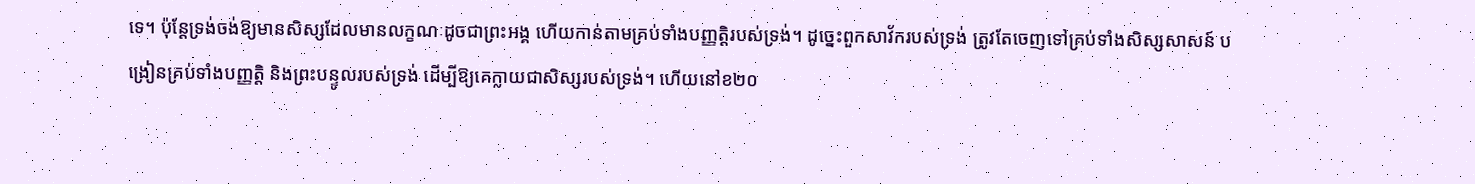ទេ។ ប៉ុន្តែទ្រង់ចង់ឱ្យមានសិស្សដែលមានលក្ខណៈដូចជាព្រះអង្គ ហើយកាន់តាមគ្រប់ទាំងបញ្ញត្តិរបស់ទ្រង់។ ដូច្នេះពួកសាវ័ករបស់ទ្រង់ ត្រូវតែចេញទៅគ្រប់ទាំងសិស្សសាសន៍ បង្រៀនគ្រប់ទាំងបញ្ញត្តិ និងព្រះបន្ទូលរបស់ទ្រង់ ដើម្បីឱ្យគេក្លាយជាសិស្សរបស់ទ្រង់។ ហើយនៅខ២០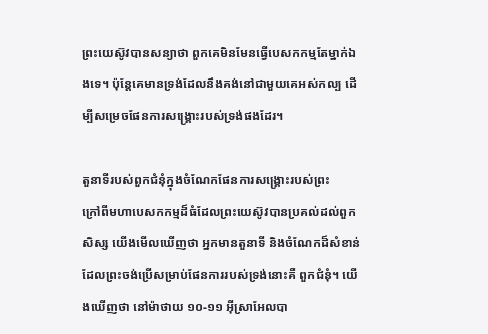ព្រះយេស៊ូវបានសន្យាថា ពួកគេមិនមែនធ្វើបេសកកម្មតែម្នាក់ឯងទេ។ ប៉ុន្តែគេមានទ្រង់ដែលនឹងគង់នៅជាមួយគេអស់កល្ប ដើម្បីសម្រេចផែនការសង្គ្រោះរបស់ទ្រង់ផងដែរ។

តួនាទីរបស់ពួកជំនុំក្នុងចំណែកផែនការសង្គ្រោះរបស់ព្រះ
ក្រៅពីមហាបេសកកម្មដ៏ធំដែលព្រះយេស៊ូវបានប្រគល់ដល់ពួកសិស្ស យើងមើលឃើញថា អ្នកមានតួនាទី និងចំណែកដ៏សំខាន់ដែលព្រះចង់ប្រើសម្រាប់ផែនការរបស់ទ្រង់នោះគឺ ពួកជំនុំ។ យើងឃើញថា នៅម៉ាថាយ ១០-១១ អ៊ីស្រាអែលបា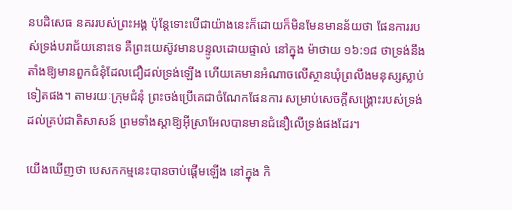នបដិសេធ នគររបស់ព្រះអង្គ ប៉ុន្តែទោះបើជាយ៉ាងនេះក៏ដោយក៏មិនមែនមានន័យថា ផែនការរបស់ទ្រង់បរាជ័យនោះទេ គឺព្រះយេស៊ូវមានបន្ទូលដោយផ្ទាល់ នៅក្នុង ម៉ាថាយ ១៦:១៨ ថាទ្រង់នឹងតាំងឱ្យមានពួកជំនុំដែលជឿដល់ទ្រង់ឡើង ហើយគេមានអំណាចលើស្ថានឃុំព្រលឹងមនុស្សស្លាប់ទៀតផង។ តាមរយៈក្រុមជំនុំ ព្រះចង់ប្រើគេជាចំណែកផែនការ សម្រាប់សេចក្តីសង្គ្រោះរបស់ទ្រង់ដល់គ្រប់ជាតិសាសន៍ ព្រមទាំងស្តាឱ្យអ៊ីស្រាអែលបានមានជំនឿលើទ្រង់ផងដែរ។

យើងឃើញថា បេសកកម្មនេះបានចាប់ផ្តើមឡើង នៅក្នុង កិ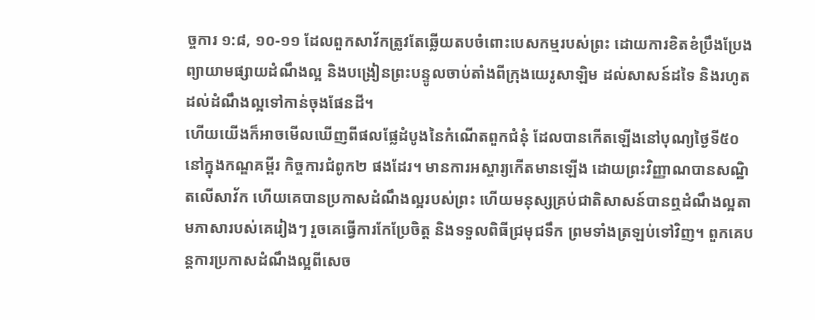ច្ចការ ១:៨, ១០-១១ ដែលពួកសាវ័កត្រូវតែឆ្លើយតបចំពោះបេសកម្មរបស់ព្រះ ដោយការខិតខំប្រឹងប្រែងព្យាយាមផ្សាយដំណឹងល្អ និងបង្រៀនព្រះបន្ទូលចាប់តាំងពីក្រុងយេរូសាឡិម ដល់សាសន៍ដទៃ និងរហូតដល់ដំណឹងល្អទៅកាន់ចុងផែនដី។
ហើយយើងក៏អាចមើលឃើញពីផលផ្លែដំបូងនៃកំណើតពួកជំនុំ ដែលបានកើតឡើងនៅបុណ្យថ្ងៃទី៥០ នៅក្នុងកណ្ឌគម្ពីរ កិច្ចការជំពូក២ ផងដែរ។ មានការអស្ចារ្យកើតមានឡើង ដោយព្រះវិញ្ញាណបានសណ្ឋិតលើសាវ័ក ហើយគេបានប្រកាសដំណឹងល្អរបស់ព្រះ ហើយមនុស្សគ្រប់ជាតិសាសន៍បានឮដំណឹងល្អតាមភាសារបស់គេរៀងៗ រួចគេធ្វើការកែប្រែចិត្ត និងទទួលពិធីជ្រមុជទឹក ព្រមទាំងត្រឡប់ទៅវិញ។ ពួកគេបន្តការប្រកាសដំណឹងល្អពីសេច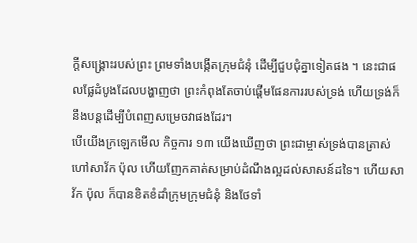ក្តីសង្គ្រោះរបស់ព្រះ ព្រមទាំងបង្កើតក្រុមជំនុំ ដើម្បីជួបជុំគ្នាទៀតផង ។ នេះជាផលផ្លែដំបូងដែលបង្ហាញថា ព្រះកំពុងតែចាប់ផ្តើមផែនការរបស់ទ្រង់ ហើយទ្រង់ក៏នឹងបន្តដើម្បីបំពេញសម្រេចវាផងដែរ។
បើយើងក្រឡេកមើល កិច្ចការ ១៣ យើងឃើញថា ព្រះជាម្ចាស់ទ្រង់បានត្រាស់ហៅសាវ័ក ប៉ុល ហើយញែកគាត់សម្រាប់ដំណឹងល្អដល់សាសន៍ដទៃ។ ហើយសាវ័ក ប៉ុល ក៏បានខិតខំដាំក្រុមក្រុមជំនុំ និងថែទាំ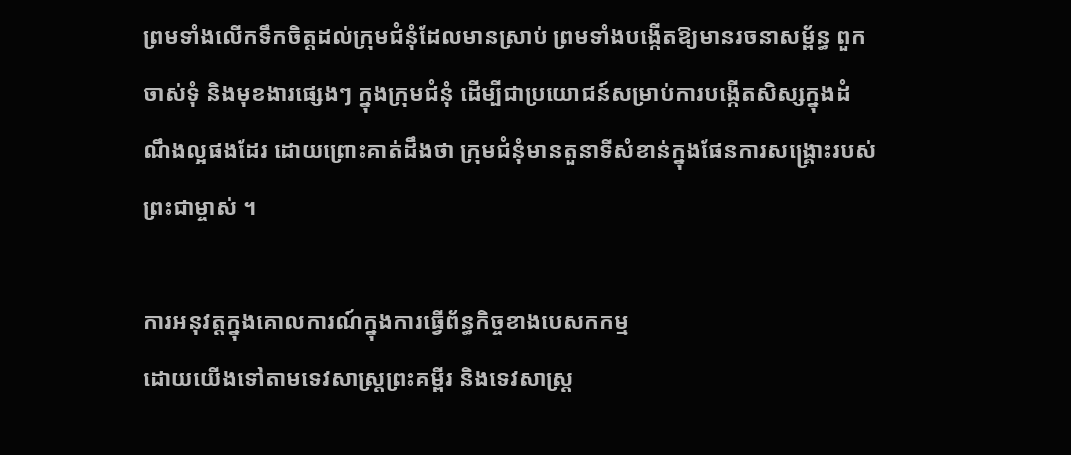ព្រមទាំងលើកទឹកចិត្តដល់ក្រុមជំនុំដែលមានស្រាប់ ព្រមទាំងបង្កើតឱ្យមានរចនាសម្ព័ន្ធ ពួកចាស់ទុំ និងមុខងារផ្សេងៗ ក្នុងក្រុមជំនុំ ដើម្បីជាប្រយោជន៍សម្រាប់ការបង្កើតសិស្សក្នុងដំណឹងល្អផងដែរ ដោយព្រោះគាត់ដឹងថា ក្រុមជំនុំមានតួនាទីសំខាន់ក្នុងផែនការសង្គ្រោះរបស់ព្រះជាម្ចាស់ ។

ការអនុវត្តក្នុងគោលការណ៍ក្នុងការធ្វើព័ន្ធកិច្ចខាងបេសកកម្ម
ដោយយើងទៅតាមទេវសាស្រ្តព្រះគម្ពីរ និងទេវសាស្រ្ត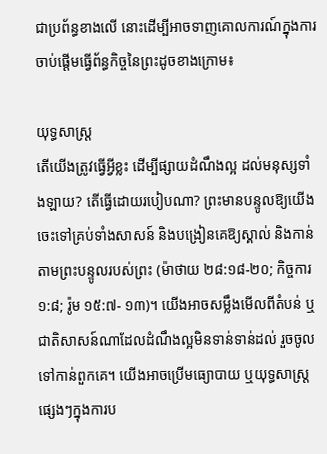ជាប្រព័ន្ធខាងលើ នោះដើម្បីអាចទាញគោលការណ៍ក្នុងការចាប់ផ្តើមធ្វើព័ន្ធកិច្ចនៃព្រះដូចខាងក្រោម៖

យុទ្ធសាស្ត្រ
តើយើងត្រូវធ្វើអ្វីខ្លះ ដើម្បីផ្សាយដំណឹងល្អ ដល់មនុស្សទាំងឡាយ? តើធ្វើដោយរបៀបណា? ព្រះមានបន្ទូលឱ្យយើងចេះទៅគ្រប់ទាំងសាសន៍ និងបង្រៀនគេឱ្យស្គាល់ និងកាន់តាមព្រះបន្ទូលរបស់ព្រះ (ម៉ាថាយ ២៨:១៨-២០; កិច្ចការ ១:៨; រ៉ូម ១៥:៧- ១៣)។ យើងអាចសម្លឹងមើលពីតំបន់ ឬជាតិសាសន៍ណាដែលដំណឹងល្អមិនទាន់ទាន់ដល់ រួចចូលទៅកាន់ពួកគេ។ យើងអាចប្រើមធ្យោបាយ ឬយុទ្ធសាស្ត្រផ្សេងៗក្នុងការប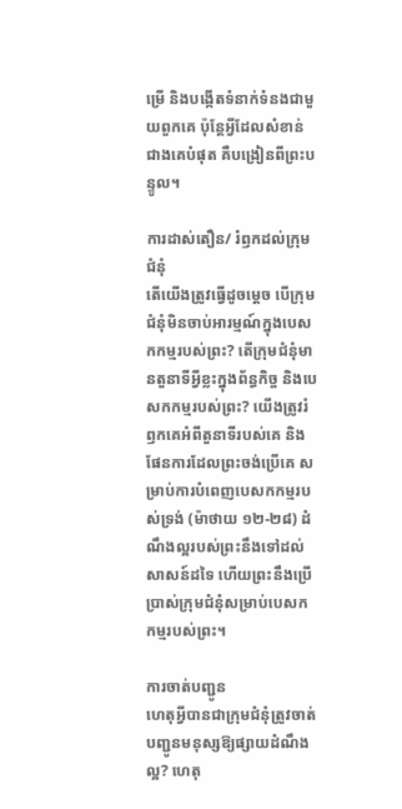ម្រើ និងបង្កើតទំនាក់ទំនងជាមួយពួកគេ ប៉ុន្តែអ្វីដែលសំខាន់ជាងគេបំផុត គឺបង្រៀនពីព្រះបន្ទូល។

ការដាស់តឿន/ រំឭកដល់ក្រុមជំនុំ
តើយើងត្រូវធ្វើដូចម្តេច បើក្រុមជំនុំមិនចាប់អារម្មណ៍ក្នុងបេសកកម្មរបស់ព្រះ? តើក្រុមជំនុំមានតួនាទីអ្វីខ្លះក្នុងព័ន្ធកិច្ច និងបេសកកម្មរបស់ព្រះ? យើងត្រូវរំឭកគេអំពីតួនាទីរបស់គេ និងផែនការដែលព្រះចង់ប្រើគេ សម្រាប់ការបំពេញបេសកកម្មរបស់ទ្រង់ (ម៉ាថាយ ១២-២៨) ដំណឹងល្អរបស់ព្រះនឹងទៅដល់សាសន៍ដទៃ ហើយព្រះនឹងប្រើប្រាស់ក្រុមជំនុំសម្រាប់បេសកកម្មរបស់ព្រះ។

ការចាត់បញ្ជូន
ហេតុអ្វីបានជាក្រុមជំនុំត្រូវចាត់បញ្ជូនមនុស្សឱ្យផ្សាយដំណឹងល្អ? ហេតុ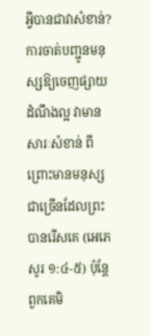អ្វីបានជាវាសំខាន់? ការចាត់បញ្ជូនមនុស្សឱ្យចេញផ្សាយដំណឹងល្អ វាមានសារៈសំខាន់ ពីព្រោះមានមនុស្សជាច្រើនដែលព្រះបានរើសគេ (អេភេសូរ ១:៤-៥) ប៉ុន្តែពួកគេមិ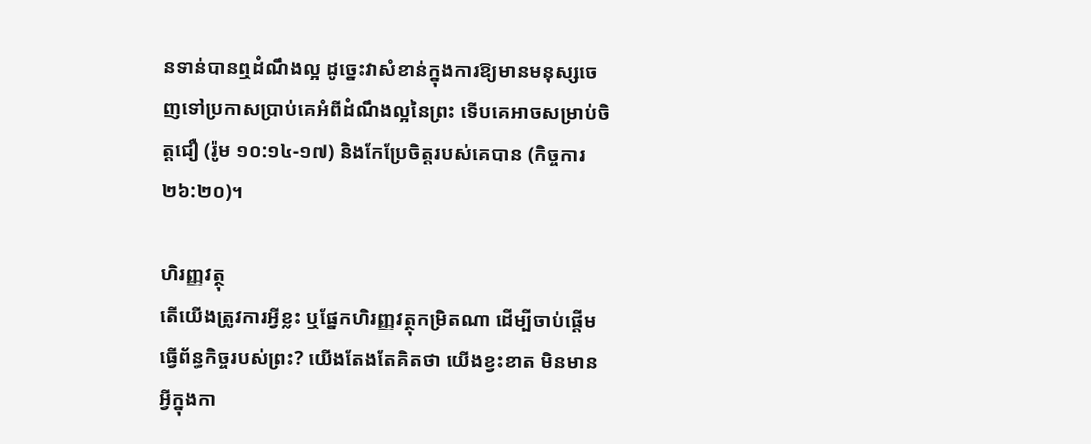នទាន់បានឮដំណឹងល្អ ដូច្នេះវាសំខាន់ក្នុងការឱ្យមានមនុស្សចេញទៅប្រកាសប្រាប់គេអំពីដំណឹងល្អនៃព្រះ ទើបគេអាចសម្រាប់ចិត្តជឿ (រ៉ូម ១០:១៤-១៧) និងកែប្រែចិត្តរបស់គេបាន (កិច្ចការ ២៦:២០)។

ហិរញ្ញវត្ថុ
តើយើងត្រូវការអ្វីខ្លះ ឬផ្នែកហិរញ្ញវត្ថុកម្រិតណា ដើម្បីចាប់ផ្តើមធ្វើព័ន្ធកិច្ចរបស់ព្រះ? យើងតែងតែគិតថា យើងខ្វះខាត មិនមានអ្វីក្នុងកា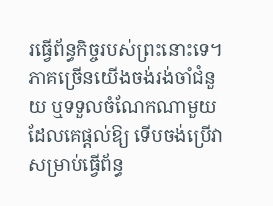រធ្វើព័ន្ធកិច្ចរបស់ព្រះនោះទេ។ ភាគច្រើនយើងចង់រង់ចាំជំនួយ ឬទទួលចំណែកណាមួយដែលគេផ្តល់ឱ្យ ទើបចង់ប្រើវាសម្រាប់ធ្វើព័ន្ធ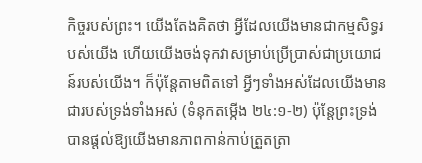កិច្ចរបស់ព្រះ។ យើងតែងគិតថា អ្វីដែលយើងមានជាកម្មសិទ្ធរបស់យើង ហើយយើងចង់ទុកវាសម្រាប់ប្រើប្រាស់ជាប្រយោជន៍របស់យើង។ ក៏ប៉ុន្តែតាមពិតទៅ អ្វីៗទាំងអស់ដែលយើងមាន ជារបស់ទ្រង់ទាំងអស់ (ទំនុកតម្កើង ២៤:១-២) ប៉ុន្តែព្រះទ្រង់បានផ្តល់ឱ្យយើងមានភាពកាន់កាប់ត្រួតត្រា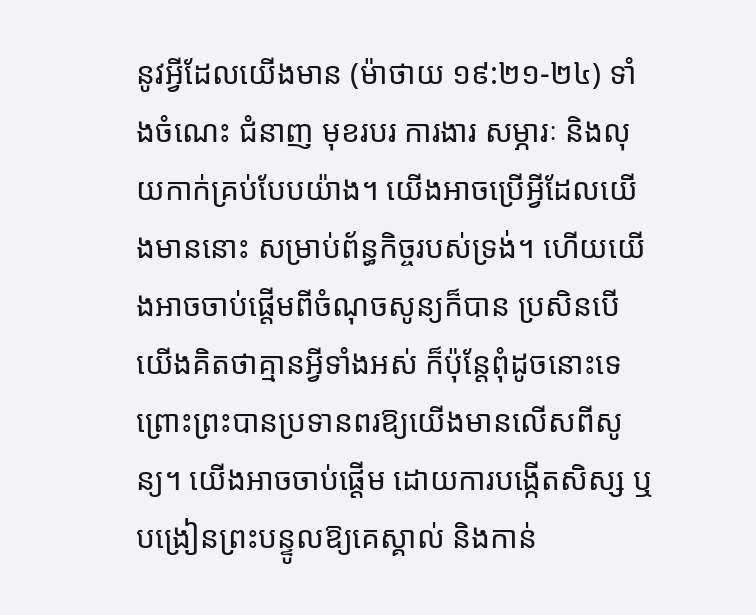នូវអ្វីដែលយើងមាន (ម៉ាថាយ ១៩:២១-២៤) ទាំងចំណេះ ជំនាញ មុខរបរ ការងារ សម្ភារៈ និងលុយកាក់គ្រប់បែបយ៉ាង។ យើងអាចប្រើអ្វីដែលយើងមាននោះ សម្រាប់ព័ន្ធកិច្ចរបស់ទ្រង់។ ហើយយើងអាចចាប់ផ្តើមពីចំណុចសូន្យក៏បាន ប្រសិនបើយើងគិតថាគ្មានអ្វីទាំងអស់ ក៏ប៉ុន្តែពុំដូចនោះទេ ព្រោះព្រះបានប្រទានពរឱ្យយើងមានលើសពីសូន្យ។ យើងអាចចាប់ផ្តើម ដោយការបង្កើតសិស្ស ឬបង្រៀនព្រះបន្ទូលឱ្យគេស្គាល់ និងកាន់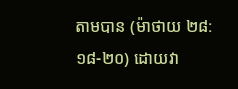តាមបាន (ម៉ាថាយ ២៨:១៨-២០) ដោយវា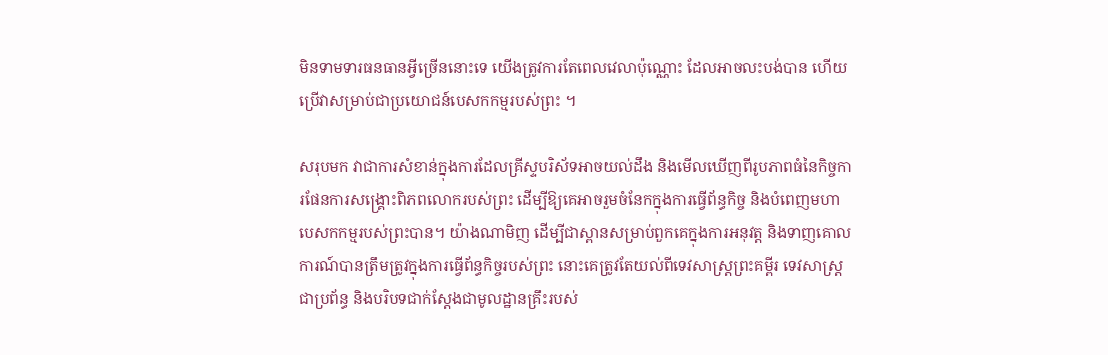មិនទាមទារធនធានអ្វីច្រើននោះទេ យើងត្រូវការតែពេលវេលាប៉ុណ្ណោះ ដែលអាចលះបង់បាន ហើយប្រើវាសម្រាប់ជាប្រយោជន៍បេសកកម្មរបស់ព្រះ ។

សរុបមក វាជាការសំខាន់ក្នុងការដែលគ្រីស្ទបរិស័ទអាចយល់ដឹង និងមើលឃើញពីរូបភាពធំនៃកិច្ចការផែនការសង្គ្រោះពិភពលោករបស់ព្រះ ដើម្បីឱ្យគេអាចរួមចំនែកក្នុងការធ្វើព័ន្ធកិច្ច និងបំពេញមហាបេសកកម្មរបស់ព្រះបាន។ យ៉ាងណាមិញ ដើម្បីជាស្ពានសម្រាប់ពួកគេក្នុងការអនុវត្ត និងទាញគោលការណ៍បានត្រឹមត្រូវក្នុងការធ្វើព័ន្ធកិច្ចរបស់ព្រះ នោះគេត្រូវតែយល់ពីទេវសាស្រ្តព្រះគម្ពីរ ទេវសាស្រ្តជាប្រព័ន្ធ និងបរិបទជាក់ស្តែងជាមូលដ្ឋានគ្រឹះរបស់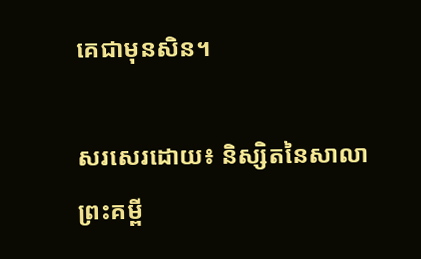គេជាមុនសិន។

សរសេរដោយ៖ និស្សិតនៃសាលាព្រះគម្ពី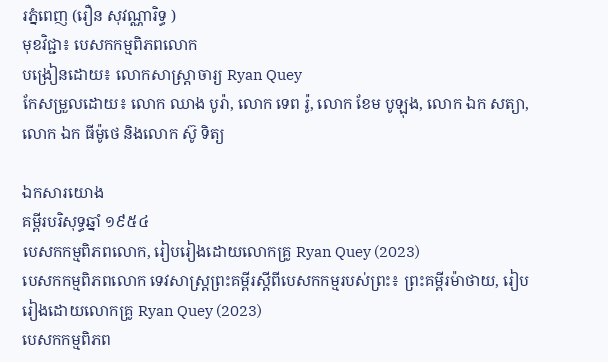រភ្នំពេញ (រឿន សុវណ្ណារិទ្ធ )
មុខវិជ្ជា៖ បេសកកម្មពិភពលោក
បង្រៀនដោយ៖ លោកសាស្ត្រាចារ្យ Ryan Quey
កែសម្រួលដោយ៖ លោក ឈាង បូរ៉ា, លោក ទេព រ៉ូ, លោក ខែម បូឡុង, លោក ឯក សត្យា, លោក ឯក ធីម៉ូថេ និងលោក ស៊ូ ទិត្យ

ឯកសារយោង
គម្ពីរបរិសុទ្ធឆ្នាំ ១៩៥៤
បេសកកម្មពិភពលោក, រៀបរៀងដោយលោកគ្រូ Ryan Quey (2023)
បេសកកម្មពិភពលោក ទេវសាស្រ្តព្រះគម្ពីរស្តីពីបេសកកម្មរបស់ព្រះ៖ ព្រះគម្ពីរម៉ាថាយ, រៀបរៀងដោយលោកគ្រូ Ryan Quey (2023)
បេសកកម្មពិភព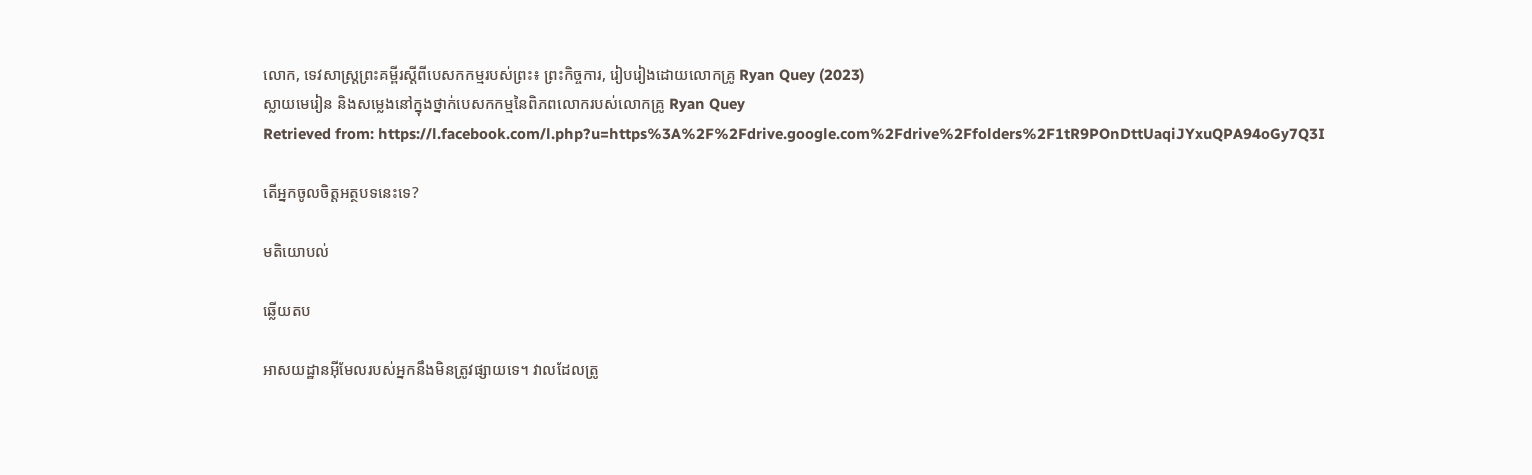លោក, ទេវសាស្រ្តព្រះគម្ពីរស្តីពីបេសកកម្មរបស់ព្រះ៖ ព្រះកិច្ចការ, រៀបរៀងដោយលោកគ្រូ Ryan Quey (2023)
ស្លាយមេរៀន និងសម្លេងនៅក្នុងថ្នាក់បេសកកម្មនៃពិភពលោករបស់លោកគ្រូ Ryan Quey
Retrieved from: https://l.facebook.com/l.php?u=https%3A%2F%2Fdrive.google.com%2Fdrive%2Ffolders%2F1tR9POnDttUaqiJYxuQPA94oGy7Q3I

តើអ្នកចូលចិត្តអត្ថបទនេះទេ?

មតិយោបល់

ឆ្លើយតប

អាសយដ្ឋានអ៊ីមែលរបស់អ្នកនឹងមិនត្រូវផ្សាយទេ។ វាលដែលត្រូ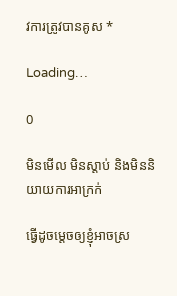វការត្រូវបានគូស *

Loading…

0

មិនមើល មិនស្ដាប់ និងមិននិយាយការអាក្រក់

ធ្វើដូចម្តេចឲ្យខ្ញុំអាចស្រ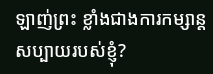ឡាញ់ព្រះ ខ្លាំងជាងការកម្សាន្តសប្បាយរបស់ខ្ញុំ?